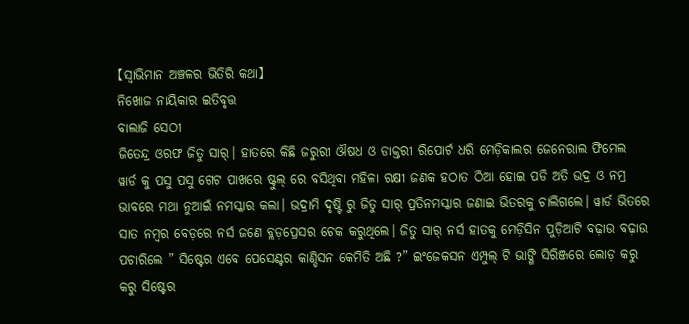【ସ୍ୱାଭିମାନ ଅଞ୍ଚଳର ଭିତିରି କଥା】
ନିଖୋଜ ନାୟିକାର ଇତିବୃତ୍ତ
ବାଲାଜି ସେଠୀ
ଜିତେନ୍ଦ୍ର ଓରଫ ଜିତୁ ସାର୍। ହାତରେ କିଛି ଜରୁରୀ ଔଷଧ ଓ ଡାକ୍ତରୀ ରିପୋର୍ଟ ଧରି ମେଡ଼ିକାଲର ଜେନେରାଲ ଫିମେଲ ୱାର୍ଡ କୁ ପସୁ ପସୁ ଗେଟ ପାଖରେ ଷ୍ଟୁଲ୍ ରେ ବସିଥିବା ମହିଳା ରକ୍ଷୀ ଜଣକ ହଠାତ ଠିଆ ହୋଇ ପଡି ଅତି ଭଦ୍ର ଓ ନମ୍ର ଭାବରେ ମଥା ନୁଆଇଁ ନମସ୍କାର କଲା। ଭଦ୍ରାମି ଦୃଷ୍ଟି ରୁ ଜିତୁ ସାର୍ ପ୍ରତିନମସ୍କାର ଜଣାଇ ଭିତରକୁ ଚାଲିଗଲେ। ୱାର୍ଡ ଭିତରେ ସାତ ନମ୍ବର ବେଡ଼ରେ ନର୍ସ ଜଣେ ବ୍ଲଡ଼ପ୍ରେସର ଚେକ କରୁଥିଲେ। ଜିତୁ ସାର୍ ନର୍ସ ହାତକୁ ମେଡ଼ିସିନ ପୁଡ଼ିଆଟି ବଢ଼ାଉ ବଢ଼ାଉ ପଚାରିଲେ ” ସିଷ୍ଟେର ଏବେ ପେସେଣ୍ଟର କାଣ୍ଡିସନ କେମିତି ଅଛି ?” ଇଂଜେକସନ ଏମ୍ପୁଲ୍ ଟି ଭାଙ୍ଗି ସିରିଞ୍ଜରେ ଲୋଡ଼ କରୁ କରୁ ସିଷ୍ଟେର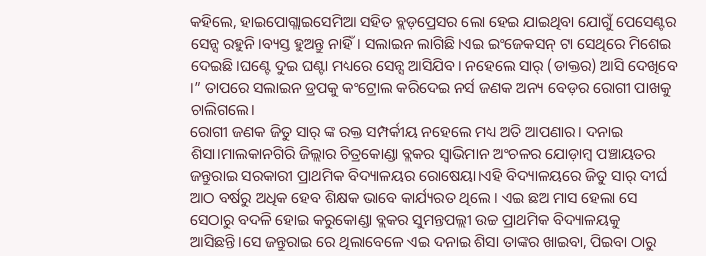କହିଲେ, ହାଇପୋଗ୍ଲାଇସେମିଆ ସହିତ ବ୍ଲଡ଼ପ୍ରେସର ଲୋ ହେଇ ଯାଇଥିବା ଯୋଗୁଁ ପେସେଣ୍ଟର ସେନ୍ସ ରହୁନି।ବ୍ୟସ୍ତ ହୁଅନ୍ତୁ ନାହିଁ। ସଲାଇନ ଲାଗିଛି।ଏଇ ଇଂଜେକସନ୍ ଟା ସେଥିରେ ମିଶେଇ ଦେଇଛି।ଘଣ୍ଟେ ଦୁଇ ଘଣ୍ଟା ମଧ୍ୟରେ ସେନ୍ସ ଆସିଯିବ। ନହେଲେ ସାର୍ (ଡାକ୍ତର) ଆସି ଦେଖିବେ ।” ତାପରେ ସଲାଇନ ଡ୍ରପକୁ କଂଟ୍ରୋଲ କରିଦେଇ ନର୍ସ ଜଣକ ଅନ୍ୟ ବେଡ଼ର ରୋଗୀ ପାଖକୁ ଚାଲିଗଲେ।
ରୋଗୀ ଜଣକ ଜିତୁ ସାର୍ ଙ୍କ ରକ୍ତ ସମ୍ପର୍କୀୟ ନହେଲେ ମଧ୍ୟ ଅତି ଆପଣାର। ଦନାଇ ଶିସା।ମାଲକାନଗିରି ଜିଲ୍ଲାର ଚିତ୍ରକୋଣ୍ଡା ବ୍ଲକର ସ୍ୱାଭିମାନ ଅଂଚଳର ଯୋଡ଼ାମ୍ବ ପଞ୍ଚାୟତର ଜନ୍ତୁରାଇ ସରକାରୀ ପ୍ରାଥମିକ ବିଦ୍ୟାଳୟର ରୋଷେୟା।ଏହି ବିଦ୍ୟାଳୟରେ ଜିତୁ ସାର୍ ଦୀର୍ଘ ଆଠ ବର୍ଷରୁ ଅଧିକ ହେବ ଶିକ୍ଷକ ଭାବେ କାର୍ଯ୍ୟରତ ଥିଲେ । ଏଇ ଛଅ ମାସ ହେଲା ସେ ସେଠାରୁ ବଦଳି ହୋଇ କରୁକୋଣ୍ଡା ବ୍ଲକର ସୁମନ୍ତପଲ୍ଲୀ ଉଚ୍ଚ ପ୍ରାଥମିକ ବିଦ୍ୟାଳୟକୁ ଆସିଛନ୍ତି।ସେ ଜନ୍ତୁରାଇ ରେ ଥିଲାବେଳେ ଏଇ ଦନାଇ ଶିସା ତାଙ୍କର ଖାଇବା, ପିଇବା ଠାରୁ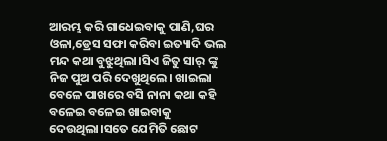ଆରମ୍ଭ କରି ଗାଧେଇବାକୁ ପାଣି,ଘର ଓଳା,ଡ୍ରେସ ସଫା କରିବା ଇତ୍ୟାଦି ଭଲ ମନ୍ଦ କଥା ବୁଝୁଥିଲା।ସିଏ ଜିତୁ ସାର୍ ଙ୍କୁ ନିଜ ପୁଅ ପରି ଦେଖୁଥିଲେ। ଖାଇଲା ବେଳେ ପାଖରେ ବସି ନାନା କଥା କହି ବଳେଇ ବଳେଇ ଖାଇବାକୁ ଦେଉଥିଲା।ସତେ ଯେମିତି ଛୋଟ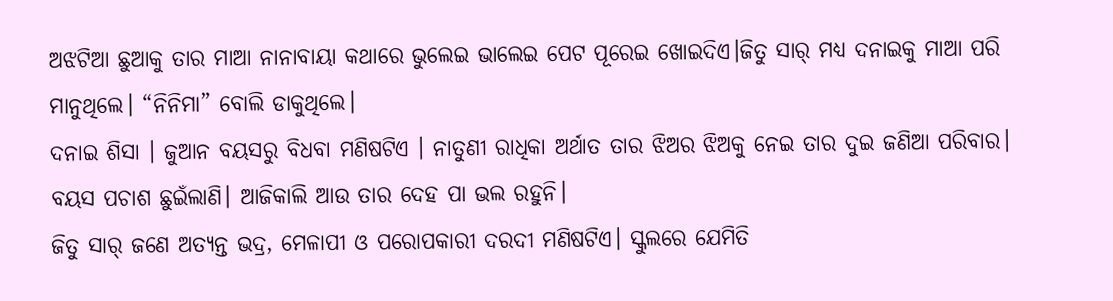ଅଝଟିଆ ଛୁଆକୁ ତାର ମାଆ ନାନାବାୟା କଥାରେ ଭୁଲେଇ ଭାଲେଇ ପେଟ ପୂରେଇ ଖୋଇଦିଏ।ଜିତୁ ସାର୍ ମଧ୍ୟ ଦନାଇକୁ ମାଆ ପରି ମାନୁଥିଲେ। “ନିନିମା” ବୋଲି ଡାକୁଥିଲେ।
ଦନାଇ ଶିସା । ଜୁଆନ ବୟସରୁ ବିଧବା ମଣିଷଟିଏ । ନାତୁଣୀ ରାଧିକା ଅର୍ଥାତ ତାର ଝିଅର ଝିଅକୁ ନେଇ ତାର ଦୁଇ ଜଣିଆ ପରିବାର। ବୟସ ପଚାଶ ଛୁଇଁଲାଣି। ଆଜିକାଲି ଆଉ ତାର ଦେହ ପା ଭଲ ରହୁନି।
ଜିତୁ ସାର୍ ଜଣେ ଅତ୍ୟନ୍ତ ଭଦ୍ର, ମେଳାପୀ ଓ ପରୋପକାରୀ ଦରଦୀ ମଣିଷଟିଏ। ସ୍କୁଲରେ ଯେମିତି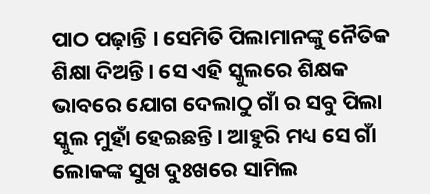ପାଠ ପଢ଼ାନ୍ତି । ସେମିତି ପିଲାମାନଙ୍କୁ ନୈତିକ ଶିକ୍ଷା ଦିଅନ୍ତି। ସେ ଏହି ସ୍କୁଲରେ ଶିକ୍ଷକ ଭାବରେ ଯୋଗ ଦେଲାଠୁ ଗାଁ ର ସବୁ ପିଲା ସ୍କୁଲ ମୁହାଁ ହେଇଛନ୍ତି। ଆହୁରି ମଧ୍ୟ ସେ ଗାଁ ଲୋକଙ୍କ ସୁଖ ଦୁଃଖରେ ସାମିଲ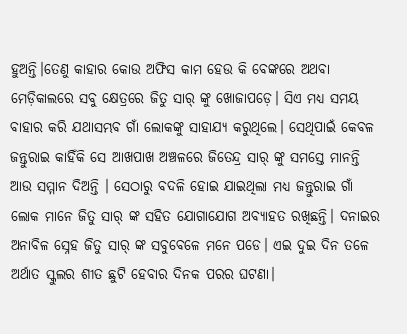ହୁଅନ୍ତି।ତେଣୁ କାହାର କୋଉ ଅଫିସ କାମ ହେଉ କି ବେଙ୍କରେ ଅଥବା ମେଡ଼ିକାଲରେ ସବୁ କ୍ଷେତ୍ରରେ ଜିତୁ ସାର୍ ଙ୍କୁ ଖୋଜାପଡ଼େ। ସିଏ ମଧ୍ୟ ସମୟ ବାହାର କରି ଯଥାସମ୍ଭବ ଗାଁ ଲୋକଙ୍କୁ ସାହାଯ୍ୟ କରୁଥିଲେ। ସେଥିପାଇଁ କେବଳ ଜନ୍ତୁରାଇ କାହିଁକି ସେ ଆଖପାଖ ଅଞ୍ଚଳରେ ଜିତେନ୍ଦ୍ର ସାର୍ ଙ୍କୁ ସମସ୍ତେ ମାନନ୍ତି ଆଉ ସମ୍ମାନ ଦିଅନ୍ତି । ସେଠାରୁ ବଦଳି ହୋଇ ଯାଇଥିଲା ମଧ୍ୟ ଜନ୍ତୁରାଇ ଗାଁ ଲୋକ ମାନେ ଜିତୁ ସାର୍ ଙ୍କ ସହିତ ଯୋଗାଯୋଗ ଅବ୍ୟାହତ ରଖିଛନ୍ତି। ଦନାଇର ଅନାବିଳ ସ୍ନେହ ଜିତୁ ସାର୍ ଙ୍କ ସବୁବେଳେ ମନେ ପଡେ। ଏଇ ଦୁଇ ଦିନ ତଳେ ଅର୍ଥାତ ସ୍କୁଲର ଶୀତ ଛୁଟି ହେବାର ଦିନକ ପରର ଘଟଣା।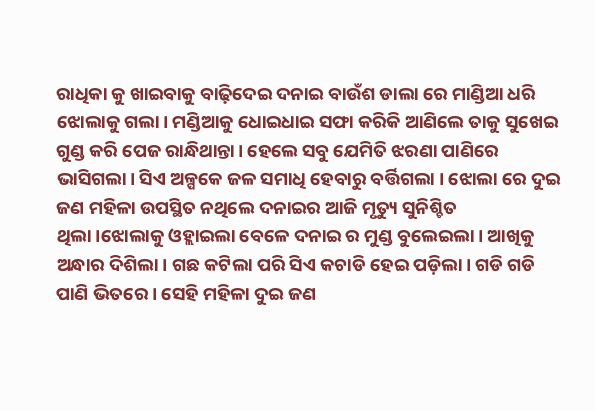ରାଧିକା କୁ ଖାଇବାକୁ ବାଢ଼ିଦେଇ ଦନାଇ ବାଉଁଶ ଡାଲା ରେ ମାଣ୍ଡିଆ ଧରି ଝୋଲାକୁ ଗଲା। ମଣ୍ଡିଆକୁ ଧୋଇଧାଇ ସଫା କରିକି ଆଣିଲେ ତାକୁ ସୁଖେଇ ଗୁଣ୍ଡ କରି ପେଜ ରାନ୍ଧିଥାନ୍ତା। ହେଲେ ସବୁ ଯେମିତି ଝରଣା ପାଣିରେ ଭାସିଗଲା। ସିଏ ଅଳ୍ପକେ ଜଳ ସମାଧି ହେବାରୁ ବର୍ତ୍ତିଗଲା । ଝୋଲା ରେ ଦୁଇ ଜଣ ମହିଳା ଉପସ୍ଥିତ ନଥିଲେ ଦନାଇର ଆଜି ମୃତ୍ୟୁ ସୁନିଶ୍ଚିତ ଥିଲା।ଝୋଲାକୁ ଓହ୍ଲାଇଲା ବେଳେ ଦନାଇ ର ମୁଣ୍ଡ ବୁଲେଇଲା। ଆଖିକୁ ଅନ୍ଧାର ଦିଶିଲା। ଗଛ କଟିଲା ପରି ସିଏ କଚାଡି ହେଇ ପଡ଼ିଲା। ଗଡି ଗଡି ପାଣି ଭିତରେ। ସେହି ମହିଳା ଦୁଇ ଜଣ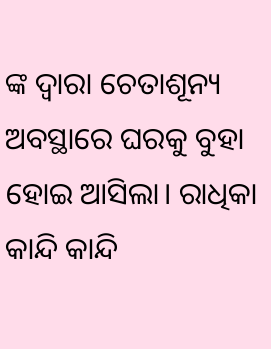ଙ୍କ ଦ୍ଵାରା ଚେତାଶୂନ୍ୟ ଅବସ୍ଥାରେ ଘରକୁ ବୁହା ହୋଇ ଆସିଲା। ରାଧିକା କାନ୍ଦି କାନ୍ଦି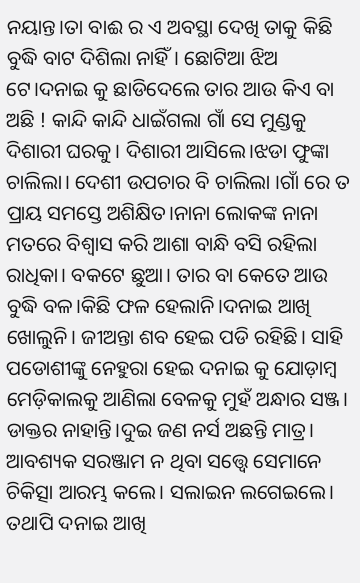ନୟାନ୍ତ।ତା ବାଈ ର ଏ ଅବସ୍ଥା ଦେଖି ତାକୁ କିଛି ବୁଦ୍ଧି ବାଟ ଦିଶିଲା ନାହିଁ। ଛୋଟିଆ ଝିଅ ଟେ।ଦନାଇ କୁ ଛାଡିଦେଲେ ତାର ଆଉ କିଏ ବା ଅଛି ! କାନ୍ଦି କାନ୍ଦି ଧାଇଁଗଲା ଗାଁ ସେ ମୁଣ୍ଡକୁ ଦିଶାରୀ ଘରକୁ। ଦିଶାରୀ ଆସିଲେ।ଝଡା ଫୁଙ୍କା ଚାଲିଲା। ଦେଶୀ ଉପଚାର ବି ଚାଲିଲା ।ଗାଁ ରେ ତ ପ୍ରାୟ ସମସ୍ତେ ଅଶିକ୍ଷିତ।ନାନା ଲୋକଙ୍କ ନାନା ମତରେ ବିଶ୍ୱାସ କରି ଆଶା ବାନ୍ଧି ବସି ରହିଲା ରାଧିକା। ବକଟେ ଛୁଆ। ତାର ବା କେତେ ଆଉ ବୁଦ୍ଧି ବଳ।କିଛି ଫଳ ହେଲାନି।ଦନାଇ ଆଖି ଖୋଲୁନି। ଜୀଅନ୍ତା ଶବ ହେଇ ପଡି ରହିଛି। ସାହି ପଡୋଶୀଙ୍କୁ ନେହୁରା ହେଇ ଦନାଇ କୁ ଯୋଡ଼ାମ୍ବ ମେଡ଼ିକାଲକୁ ଆଣିଲା ବେଳକୁ ମୁହଁ ଅନ୍ଧାର ସଞ୍ଜ। ଡାକ୍ତର ନାହାନ୍ତି।ଦୁଇ ଜଣ ନର୍ସ ଅଛନ୍ତି ମାତ୍ର। ଆବଶ୍ୟକ ସରଞ୍ଜାମ ନ ଥିବା ସତ୍ତ୍ୱେ ସେମାନେ ଚିକିତ୍ସା ଆରମ୍ଭ କଲେ। ସଲାଇନ ଲଗେଇଲେ। ତଥାପି ଦନାଇ ଆଖି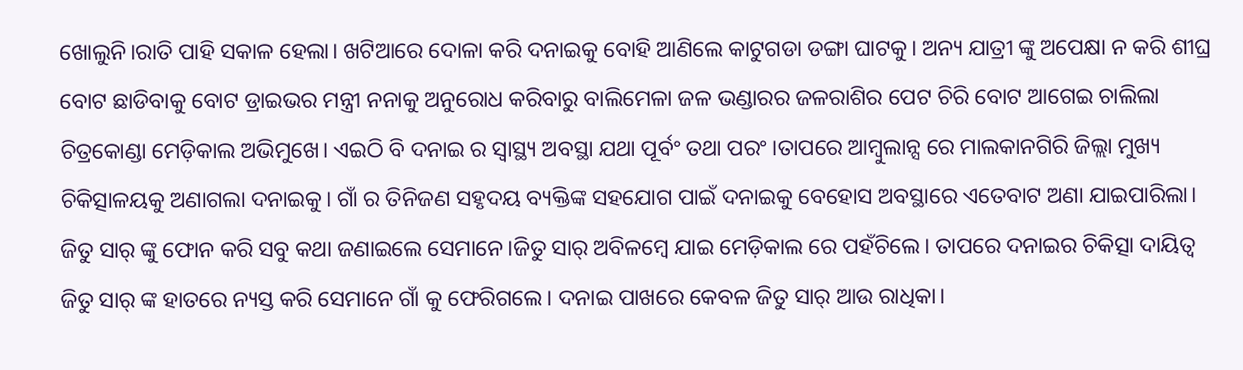ଖୋଲୁନି।ରାତି ପାହି ସକାଳ ହେଲା। ଖଟିଆରେ ଦୋଳା କରି ଦନାଇକୁ ବୋହି ଆଣିଲେ କାଟୁଗଡା ଡଙ୍ଗା ଘାଟକୁ। ଅନ୍ୟ ଯାତ୍ରୀ ଙ୍କୁ ଅପେକ୍ଷା ନ କରି ଶୀଘ୍ର ବୋଟ ଛାଡିବାକୁ ବୋଟ ଡ୍ରାଇଭର ମନ୍ତ୍ରୀ ନନାକୁ ଅନୁରୋଧ କରିବାରୁ ବାଲିମେଳା ଜଳ ଭଣ୍ଡାରର ଜଳରାଶିର ପେଟ ଚିରି ବୋଟ ଆଗେଇ ଚାଲିଲା ଚିତ୍ରକୋଣ୍ଡା ମେଡ଼ିକାଲ ଅଭିମୁଖେ। ଏଇଠି ବି ଦନାଇ ର ସ୍ୱାସ୍ଥ୍ୟ ଅବସ୍ଥା ଯଥା ପୂର୍ବଂ ତଥା ପରଂ ।ତାପରେ ଆମ୍ବୁଲାନ୍ସ ରେ ମାଲକାନଗିରି ଜିଲ୍ଲା ମୁଖ୍ୟ ଚିକିତ୍ସାଳୟକୁ ଅଣାଗଲା ଦନାଇକୁ। ଗାଁ ର ତିନିଜଣ ସହୃଦୟ ବ୍ୟକ୍ତିଙ୍କ ସହଯୋଗ ପାଇଁ ଦନାଇକୁ ବେହୋସ ଅବସ୍ଥାରେ ଏତେବାଟ ଅଣା ଯାଇପାରିଲା। ଜିତୁ ସାର୍ ଙ୍କୁ ଫୋନ କରି ସବୁ କଥା ଜଣାଇଲେ ସେମାନେ।ଜିତୁ ସାର୍ ଅବିଳମ୍ବେ ଯାଇ ମେଡ଼ିକାଲ ରେ ପହଁଚିଲେ। ତାପରେ ଦନାଇର ଚିକିତ୍ସା ଦାୟିତ୍ୱ ଜିତୁ ସାର୍ ଙ୍କ ହାତରେ ନ୍ୟସ୍ତ କରି ସେମାନେ ଗାଁ କୁ ଫେରିଗଲେ। ଦନାଇ ପାଖରେ କେବଳ ଜିତୁ ସାର୍ ଆଉ ରାଧିକା।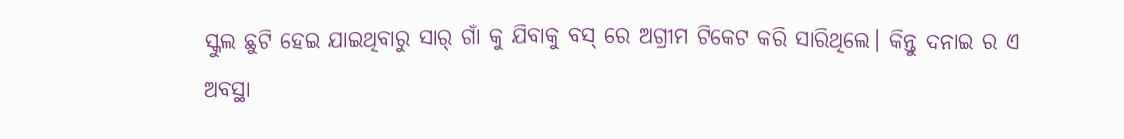ସ୍କୁଲ ଛୁଟି ହେଇ ଯାଇଥିବାରୁ ସାର୍ ଗାଁ କୁ ଯିବାକୁ ବସ୍ ରେ ଅଗ୍ରୀମ ଟିକେଟ କରି ସାରିଥିଲେ। କିନ୍ତୁ ଦନାଇ ର ଏ ଅବସ୍ଥା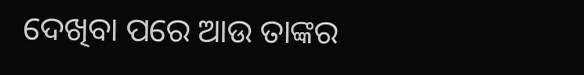ଦେଖିବା ପରେ ଆଉ ତାଙ୍କର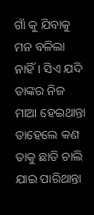ଗାଁ କୁ ଯିବାକୁ ମନ ବଳିଲା ନାହିଁ। ସିଏ ଯଦି ତାଙ୍କର ନିଜ ମାଆ ହେଇଥାନ୍ତା ତାହେଲେ କଣ ତାକୁ ଛାଡି ଚାଲି ଯାଇ ପାରିଥାନ୍ତା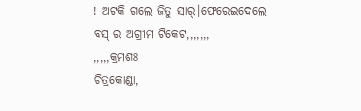! ଅଟକି ଗଲେ ଜିତୁ ସାର୍।ଫେରେଇଦେଲେ ବସ୍ ର ଅଗ୍ରୀମ ଟିକେଟ,,,,,,,
,,,,,କ୍ରମଶଃ
ଚିତ୍ରକୋଣ୍ଡା,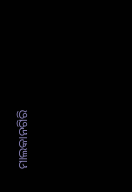ମାଲକାନଗିରି